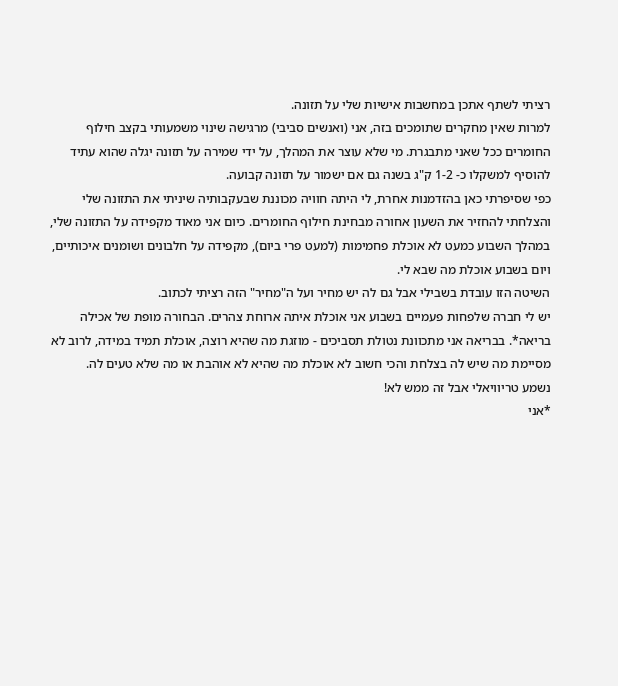רציתי לשתף אתכן במחשבות אישיות שלי על תזונה.
למרות שאין מחקרים שתומכים בזה, אני (ואנשים סביבי) מרגישה שינוי משמעותי בקצב חילוף החומרים ככל שאני מתבגרת. מי שלא עוצר את המהלך, על ידי שמירה על תזונה יגלה שהוא עתיד להוסיף למשקלו כ- 1-2 ק"ג בשנה גם אם ישמור על תזונה קבועה.
כפי שסיפרתי כאן בהזדמנות אחרת, לי היתה חוויה מכוננת שבעקבותיה שיניתי את התזונה שלי והצלחתי להחזיר את השעון אחורה מבחינת חילוף החומרים. כיום אני מאוד מקפידה על התזונה שלי, במהלך השבוע כמעט לא אוכלת פחמימות (למעט פרי ביום), מקפידה על חלבונים ושומנים איכותיים, ויום בשבוע אוכלת מה שבא לי.
השיטה הזו עובדת בשבילי אבל גם לה יש מחיר ועל ה"מחיר" הזה רציתי לכתוב.
יש לי חברה שלפחות פעמיים בשבוע אני אוכלת איתה ארוחת צהרים. הבחורה מופת של אכילה בריאה*. בבריאה אני מתכוונת נטולת תסביכים - מוזגת מה שהיא רוצה, אוכלת תמיד במידה, לרוב לא מסיימת מה שיש לה בצלחת והכי חשוב לא אוכלת מה שהיא לא אוהבת או מה שלא טעים לה.
נשמע טריוויאלי אבל זה ממש לא!
*אני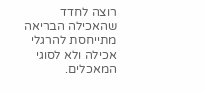רוצה לחדד שהאכילה הבריאה מתייחסת להרגלי אכילה ולא לסוגי המאכלים.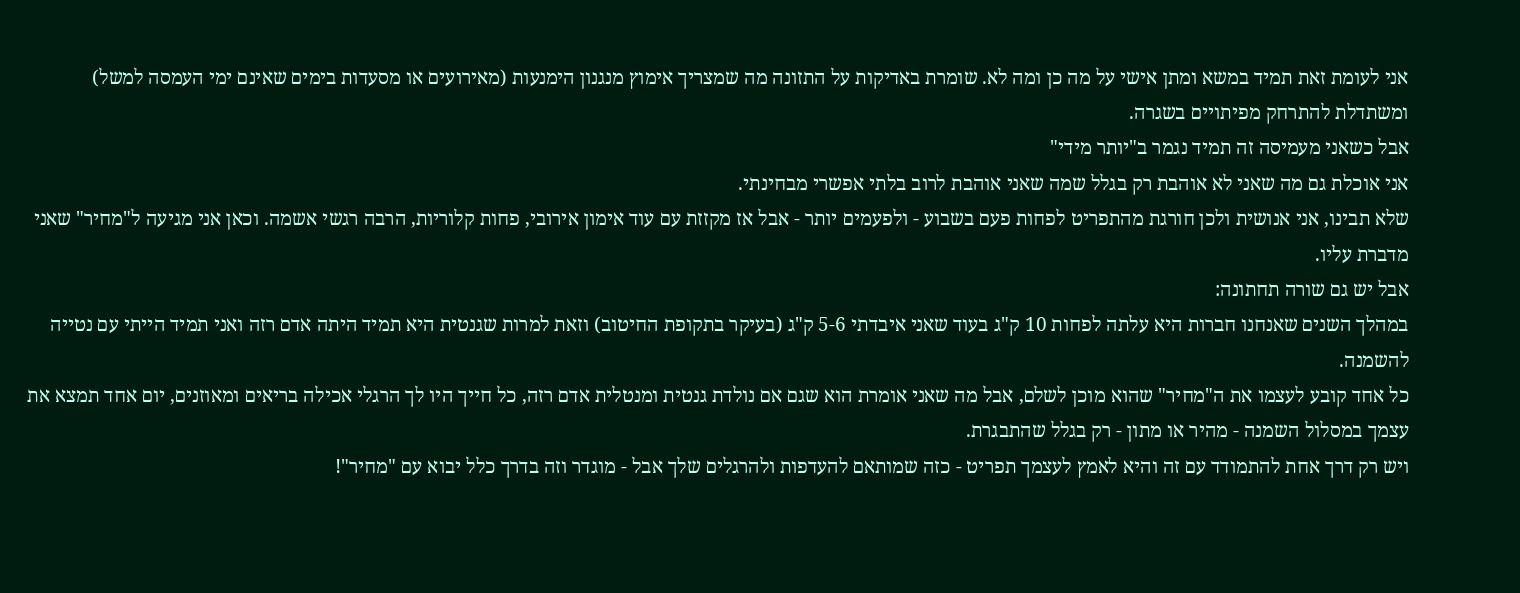אני לעומת זאת תמיד במשא ומתן אישי על מה כן ומה לא. שומרת באדיקות על התזונה מה שמצריך אימוץ מנגנון הימנעות (מאירועים או מסעדות בימים שאינם ימי העמסה למשל) ומשתדלת להתרחק מפיתויים בשגרה.
אבל כשאני מעמיסה זה תמיד נגמר ב"יותר מידי"
אני אוכלת גם מה שאני לא אוהבת רק בגלל שמה שאני אוהבת לרוב בלתי אפשרי מבחינתי.
שלא תבינו, אני אנושית ולכן חורגת מהתפריט לפחות פעם בשבוע - ולפעמים יותר - אבל אז מקזזת עם עוד אימון אירובי, פחות קלוריות, הרבה רגשי אשמה. וכאן אני מגיעה ל"מחיר" שאני מדברת עליו.
אבל יש גם שורה תחתונה:
במהלך השנים שאנחנו חברות היא עלתה לפחות 10 ק"ג בעוד שאני איבדתי 5-6 ק"ג (בעיקר בתקופת החיטוב) וזאת למרות שגנטית היא תמיד היתה אדם רזה ואני תמיד הייתי עם נטייה להשמנה.
כל אחד קובע לעצמו את ה"מחיר" שהוא מוכן לשלם, אבל מה שאני אומרת הוא שגם אם נולדת גנטית ומנטלית אדם רזה, כל חייך היו לך הרגלי אכילה בריאים ומאוזנים, יום אחד תמצא את עצמך במסלול השמנה - מהיר או מתון - רק בגלל שהתבגרת.
ויש רק דרך אחת להתמודד עם זה והיא לאמץ לעצמך תפריט - כזה שמותאם להעדפות ולהרגלים שלך אבל - מוגדר וזה בדרך כלל יבוא עם "מחיר"!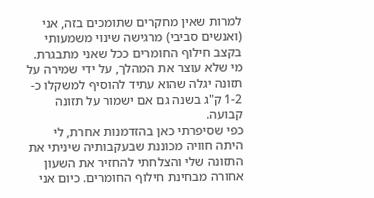למרות שאין מחקרים שתומכים בזה, אני (ואנשים סביבי) מרגישה שינוי משמעותי בקצב חילוף החומרים ככל שאני מתבגרת. מי שלא עוצר את המהלך, על ידי שמירה על תזונה יגלה שהוא עתיד להוסיף למשקלו כ- 1-2 ק"ג בשנה גם אם ישמור על תזונה קבועה.
כפי שסיפרתי כאן בהזדמנות אחרת, לי היתה חוויה מכוננת שבעקבותיה שיניתי את התזונה שלי והצלחתי להחזיר את השעון אחורה מבחינת חילוף החומרים. כיום אני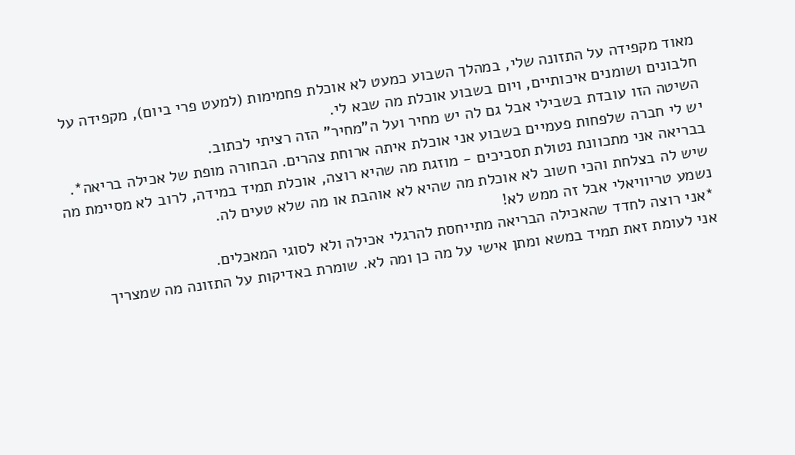מאוד מקפידה על התזונה שלי, במהלך השבוע כמעט לא אוכלת פחמימות (למעט פרי ביום), מקפידה על חלבונים ושומנים איכותיים, ויום בשבוע אוכלת מה שבא לי.
השיטה הזו עובדת בשבילי אבל גם לה יש מחיר ועל ה"מחיר" הזה רציתי לכתוב.
יש לי חברה שלפחות פעמיים בשבוע אני אוכלת איתה ארוחת צהרים. הבחורה מופת של אכילה בריאה*. בבריאה אני מתכוונת נטולת תסביכים - מוזגת מה שהיא רוצה, אוכלת תמיד במידה, לרוב לא מסיימת מה שיש לה בצלחת והכי חשוב לא אוכלת מה שהיא לא אוהבת או מה שלא טעים לה.
נשמע טריוויאלי אבל זה ממש לא!
*אני רוצה לחדד שהאכילה הבריאה מתייחסת להרגלי אכילה ולא לסוגי המאכלים.
אני לעומת זאת תמיד במשא ומתן אישי על מה כן ומה לא. שומרת באדיקות על התזונה מה שמצריך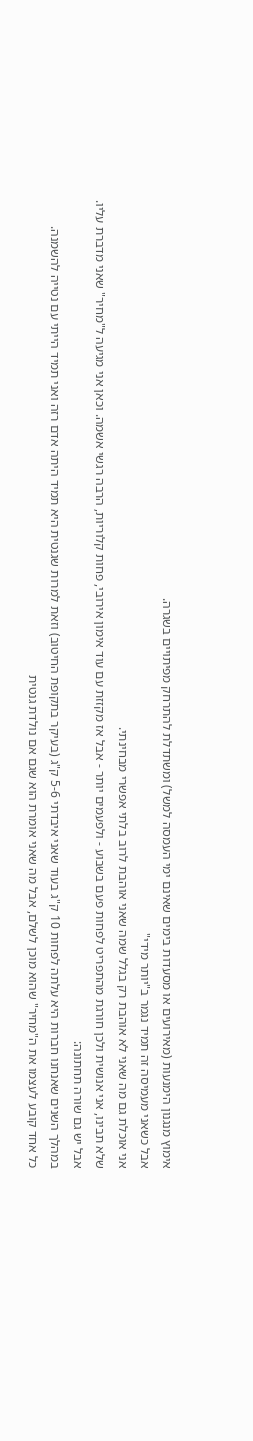אימוץ מנגנון הימנעות (מאירועים או מסעדות בימים שאינם ימי העמסה למשל) ומשתדלת להתרחק מפיתויים בשגרה.
אבל כשאני מעמיסה זה תמיד נגמר ב"יותר מידי"
אני אוכלת גם מה שאני לא אוהבת רק בגלל שמה שאני אוהבת לרוב בלתי אפשרי מבחינתי.
שלא תבינו, אני אנושית ולכן חורגת מהתפריט לפחות פעם בשבוע - ולפעמים יותר - אבל אז מקזזת עם עוד אימון אירובי, פחות קלוריות, הרבה רגשי אשמה. וכאן אני מגיעה ל"מחיר" שאני מדברת עליו.
אבל יש גם שורה תחתונה:
במהלך השנים שאנחנו חברות היא עלתה לפחות 10 ק"ג בעוד שאני איבדתי 5-6 ק"ג (בעיקר בתקופת החיטוב) וזאת למרות שגנטית היא תמיד היתה אדם רזה ואני תמיד הייתי עם נטייה להשמנה.
כל אחד קובע לעצמו את ה"מחיר" שהוא מוכן לשלם, אבל מה שאני אומרת הוא שגם אם נולדת גנטית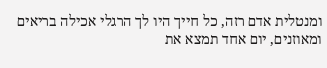ומנטלית אדם רזה, כל חייך היו לך הרגלי אכילה בריאים ומאוזנים, יום אחד תמצא את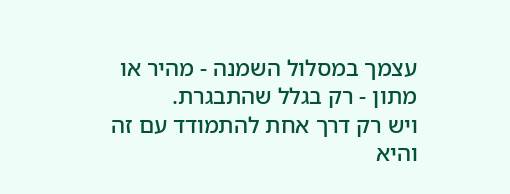עצמך במסלול השמנה - מהיר או מתון - רק בגלל שהתבגרת.
ויש רק דרך אחת להתמודד עם זה והיא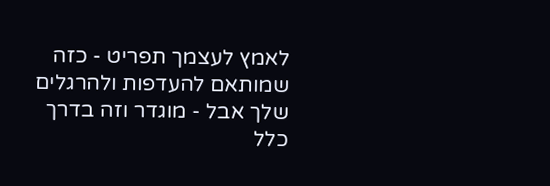לאמץ לעצמך תפריט - כזה שמותאם להעדפות ולהרגלים שלך אבל - מוגדר וזה בדרך כלל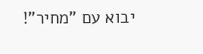יבוא עם "מחיר"!